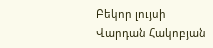Բեկոր լույսի
Վարդան Հակոբյան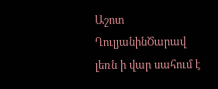Աշոտ ՂուլյանինԾարավ լեռն ի վար սահում է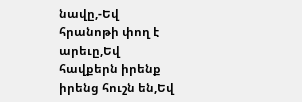նավը,-Եվ հրանոթի փող է արեւը,Եվ հավքերն իրենք իրենց հուշն են,Եվ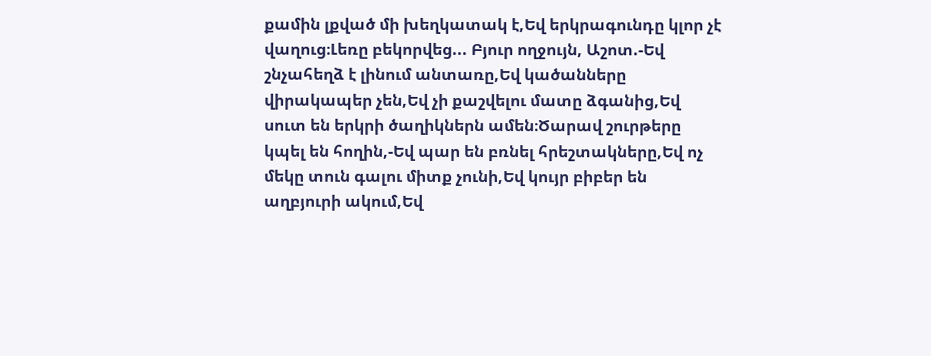քամին լքված մի խեղկատակ է,Եվ երկրագունդը կլոր չէ վաղուց։Լեռը բեկորվեց... Բյուր ողջույն, Աշոտ.-Եվ շնչահեղձ է լինում անտառը,Եվ կածանները վիրակապեր չեն,Եվ չի քաշվելու մատը ձգանից,Եվ սուտ են երկրի ծաղիկներն ամեն։Ծարավ շուրթերը կպել են հողին,-Եվ պար են բռնել հրեշտակները,Եվ ոչ մեկը տուն գալու միտք չունի,Եվ կույր բիբեր են աղբյուրի ակում,Եվ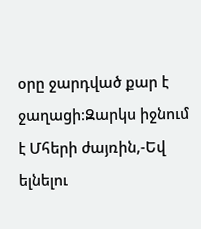օրը ջարդված քար է ջաղացի։Զարկս իջնում է Մհերի ժայռին,-Եվ ելնելու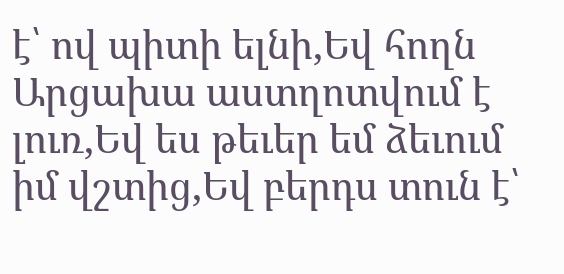է՝ ով պիտի ելնի,Եվ հողն Արցախա աստղոտվում է լուռ,Եվ ես թեւեր եմ ձեւում իմ վշտից,Եվ բերդս տուն է՝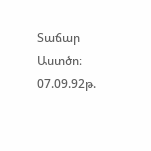Տաճար Աստծո։ 07.09.92թ.